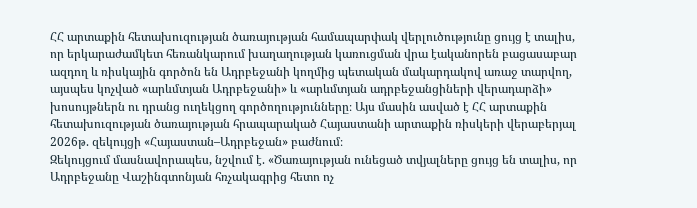ՀՀ արտաքին հետախուզության ծառայության համապարփակ վերլուծությունը ցույց է տալիս, որ երկարաժամկետ հեռանկարում խաղաղության կառուցման վրա էականորեն բացասաբար ազդող և ռիսկային գործոն են Ադրբեջանի կողմից պետական մակարդակով առաջ տարվող, այսպես կոչված «արևմտյան Ադրբեջանի» և «արևմտյան ադրբեջանցիների վերադարձի» խոսույթներն ու դրանց ուղեկցող գործողությունները։ Այս մասին ասված է ՀՀ արտաքին հետախուզության ծառայության հրապարակած Հայաստանի արտաքին ռիսկերի վերաբերյալ 2026թ. զեկույցի «Հայաստան–Ադրբեջան» բաժնում։
Զեկույցում մասնավորապես, նշվում է. «Ծառայության ունեցած տվյալները ցույց են տալիս, որ Ադրբեջանը Վաշինգտոնյան հռչակագրից հետո ոչ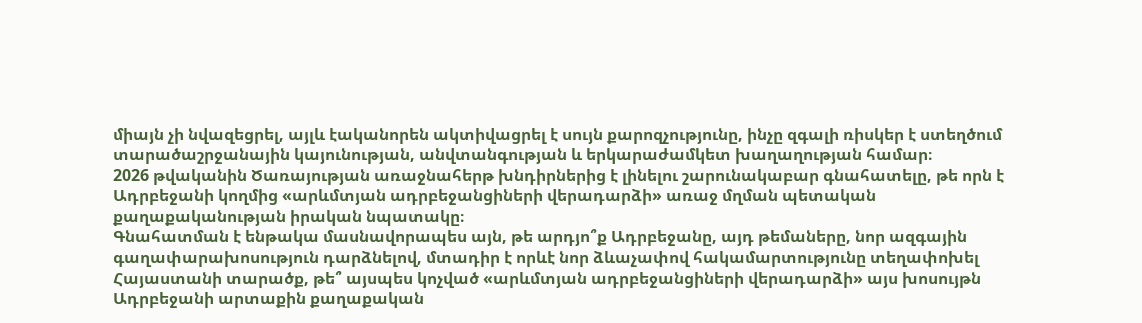միայն չի նվազեցրել, այլև էականորեն ակտիվացրել է սույն քարոզչությունը, ինչը զգալի ռիսկեր է ստեղծում տարածաշրջանային կայունության, անվտանգության և երկարաժամկետ խաղաղության համար։
2026 թվականին Ծառայության առաջնահերթ խնդիրներից է լինելու շարունակաբար գնահատելը, թե որն է Ադրբեջանի կողմից «արևմտյան ադրբեջանցիների վերադարձի» առաջ մղման պետական քաղաքականության իրական նպատակը։
Գնահատման է ենթակա մասնավորապես այն, թե արդյո՞ք Ադրբեջանը, այդ թեմաները, նոր ազգային գաղափարախոսություն դարձնելով, մտադիր է որևէ նոր ձևաչափով հակամարտությունը տեղափոխել Հայաստանի տարածք, թե՞ այսպես կոչված «արևմտյան ադրբեջանցիների վերադարձի» այս խոսույթն Ադրբեջանի արտաքին քաղաքական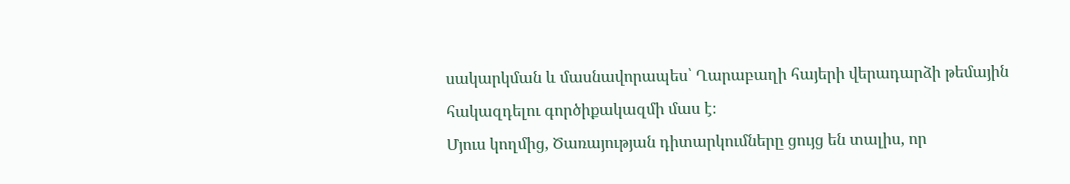սակարկման և մասնավորապես՝ Ղարաբաղի հայերի վերադարձի թեմային հակազդելու գործիքակազմի մաս է։
Մյուս կողմից, Ծառայության դիտարկումները ցույց են տալիս, որ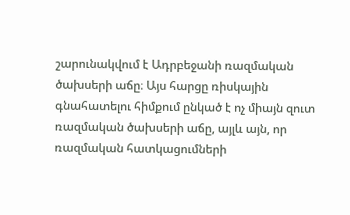շարունակվում է Ադրբեջանի ռազմական ծախսերի աճը։ Այս հարցը ռիսկային գնահատելու հիմքում ընկած է ոչ միայն զուտ ռազմական ծախսերի աճը, այլև այն, որ ռազմական հատկացումների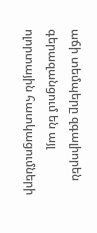աճի տեմպերը զգալիորեն գերազանցում են այլ ոլորտային հատկացումների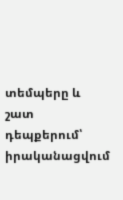տեմպերը և շատ դեպքերում՝ իրականացվում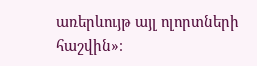առերևույթ այլ ոլորտների հաշվին»։